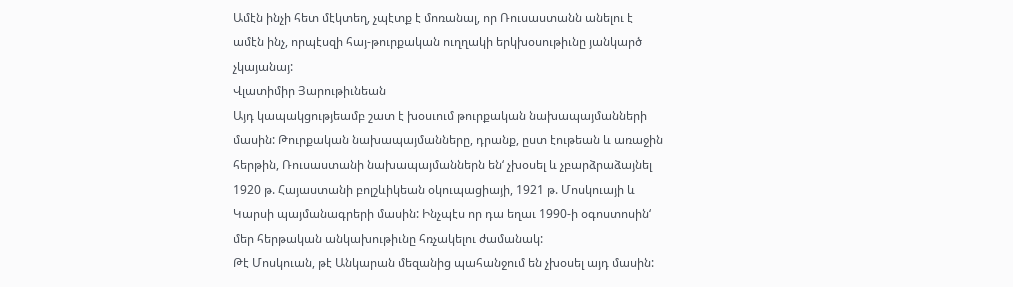Ամէն ինչի հետ մէկտեղ, չպէտք է մոռանալ, որ Ռուսաստանն անելու է ամէն ինչ, որպէսզի հայ-թուրքական ուղղակի երկխօսութիւնը յանկարծ չկայանայ:
Վլատիմիր Յարութիւնեան
Այդ կապակցությեամբ շատ է խօսւում թուրքական նախապայմանների մասին: Թուրքական նախապայմանները, դրանք, ըստ էութեան և առաջին հերթին, Ռուսաստանի նախապայմաններն են‘ չխօսել և չբարձրաձայնել 1920 թ. Հայաստանի բոլշևիկեան օկուպացիայի, 1921 թ. Մոսկուայի և Կարսի պայմանագրերի մասին: Ինչպէս որ դա եղաւ 1990‑ի օգոստոսին‘ մեր հերթական անկախութիւնը հռչակելու ժամանակ:
Թէ Մոսկուան, թէ Անկարան մեզանից պահանջում են չխօսել այդ մասին: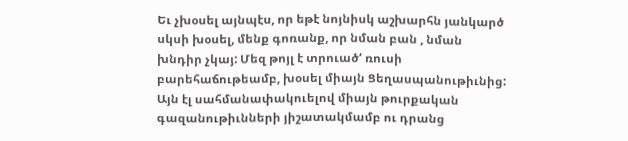Եւ չխօսել այնպէս, որ եթէ նոյնիսկ աշխարհն յանկարծ սկսի խօսել, մենք գոռանք, որ նման բան , նման խնդիր չկայ: Մեզ թոյլ է տրուած‘ ռուսի բարեհաճութեամբ, խօսել միայն Ցեղասպանութիւնից: Այն էլ սահմանափակուելով միայն թուրքական գազանութիւնների յիշատակմամբ ու դրանց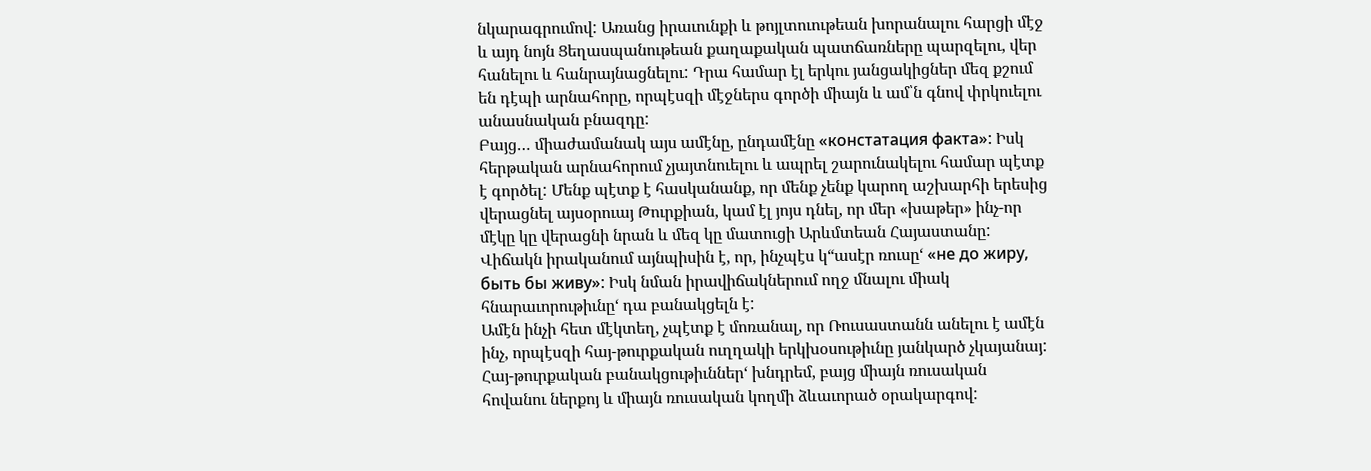նկարագրումով: Առանց իրաւունքի և թոյլտուութեան խորանալու հարցի մէջ և այդ նոյն Ցեղասպանութեան քաղաքական պատճառները պարզելու, վեր հանելու և հանրայնացնելու: Դրա համար էլ երկու յանցակիցներ մեզ քշում են դէպի արնահորը, որպէսզի մէջներս գործի միայն և ամ՝ն գնով փրկուելու անասնական բնազդը:
Բայց… միաժամանակ այս ամէնը, ընդամէնը «констатация факта»: Իսկ հերթական արնահորում չյայտնուելու և ապրել շարունակելու համար պէտք է գործել: Մենք պէտք է հասկանանք, որ մենք չենք կարող աշխարհի երեսից վերացնել այսօրուայ Թուրքիան, կամ էլ յոյս դնել, որ մեր «խաթեր» ինչ-որ մէկը կը վերացնի նրան և մեզ կը մատուցի Արևմտեան Հայաստանը: Վիճակն իրականում այնպիսին է, որ, ինչպէս կ“ասէր ռուսը‘ «не до жиру, быть бы живу»: Իսկ նման իրավիճակներում ողջ մնալու միակ հնարաւորութիւնը‘ դա բանակցելն է:
Ամէն ինչի հետ մէկտեղ, չպէտք է մոռանալ, որ Ռուսաստանն անելու է ամէն ինչ, որպէսզի հայ-թուրքական ուղղակի երկխօսութիւնը յանկարծ չկայանայ: Հայ-թուրքական բանակցութիւններ‘ խնդրեմ, բայց միայն ռուսական հովանու ներքոյ և միայն ռուսական կողմի ձևաւորած օրակարգով: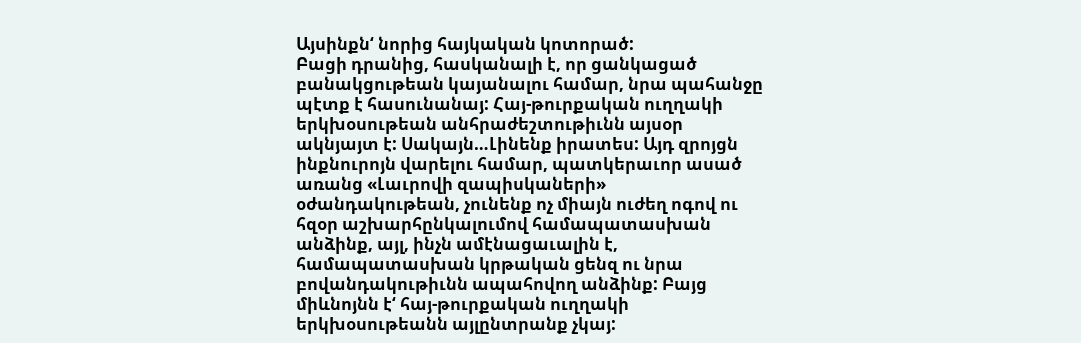Այսինքն‘ նորից հայկական կոտորած:
Բացի դրանից, հասկանալի է, որ ցանկացած բանակցութեան կայանալու համար, նրա պահանջը պէտք է հասունանայ: Հայ-թուրքական ուղղակի երկխօսութեան անհրաժեշտութիւնն այսօր ակնյայտ է: Սակայն…Լինենք իրատես: Այդ զրոյցն ինքնուրոյն վարելու համար, պատկերաւոր ասած առանց «Լաւրովի զապիսկաների» օժանդակութեան, չունենք ոչ միայն ուժեղ ոգով ու հզօր աշխարհընկալումով համապատասխան անձինք, այլ, ինչն ամէնացաւալին է, համապատասխան կրթական ցենզ ու նրա բովանդակութիւնն ապահովող անձինք: Բայց միևնոյնն է‘ հայ-թուրքական ուղղակի երկխօսութեանն այլընտրանք չկայ: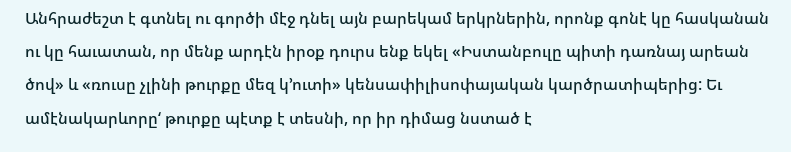Անհրաժեշտ է գտնել ու գործի մէջ դնել այն բարեկամ երկրներին, որոնք գոնէ կը հասկանան ու կը հաւատան, որ մենք արդէն իրօք դուրս ենք եկել «Իստանբուլը պիտի դառնայ արեան ծով» և «ռուսը չլինի թուրքը մեզ կ’ուտի» կենսափիլիսոփայական կարծրատիպերից: Եւ ամէնակարևորը‘ թուրքը պէտք է տեսնի, որ իր դիմաց նստած է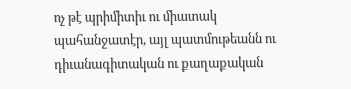ոչ թէ պրիմիտիւ ու միատակ պահանջատէր, այլ պատմութեանն ու դիւանագիտական ու քաղաքական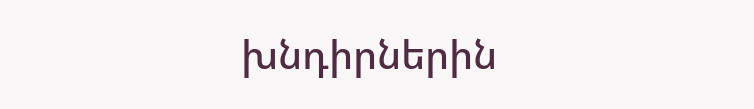խնդիրներին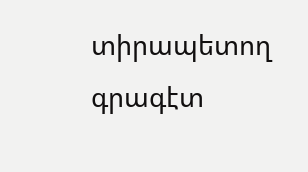տիրապետող գրագէտ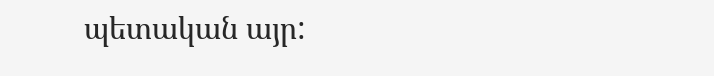պետական այր: